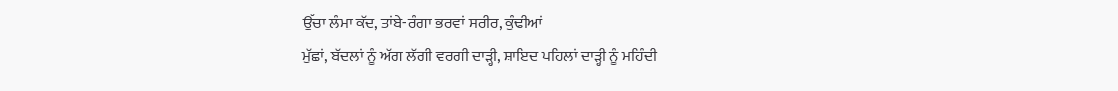ਉੱਚਾ ਲੰਮਾ ਕੱਦ, ਤਾਂਬੇ-ਰੰਗਾ ਭਰਵਾਂ ਸਰੀਰ, ਕੁੰਢੀਆਂ
ਮੁੱਛਾਂ, ਬੱਦਲਾਂ ਨੂੰ ਅੱਗ ਲੱਗੀ ਵਰਗੀ ਦਾੜ੍ਹੀ, ਸ਼ਾਇਦ ਪਹਿਲਾਂ ਦਾੜ੍ਹੀ ਨੂੰ ਮਹਿੰਦੀ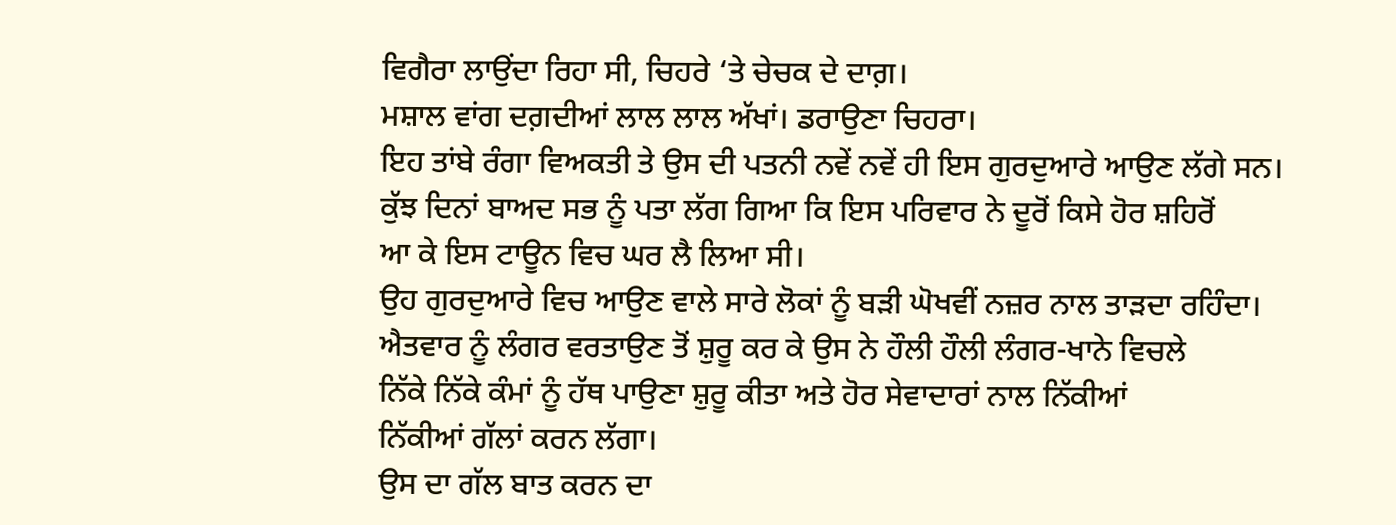ਵਿਗੈਰਾ ਲਾਉਂਦਾ ਰਿਹਾ ਸੀ, ਚਿਹਰੇ ‘ਤੇ ਚੇਚਕ ਦੇ ਦਾਗ਼।
ਮਸ਼ਾਲ ਵਾਂਗ ਦਗ਼ਦੀਆਂ ਲਾਲ ਲਾਲ ਅੱਖਾਂ। ਡਰਾਉਣਾ ਚਿਹਰਾ।
ਇਹ ਤਾਂਬੇ ਰੰਗਾ ਵਿਅਕਤੀ ਤੇ ਉਸ ਦੀ ਪਤਨੀ ਨਵੇਂ ਨਵੇਂ ਹੀ ਇਸ ਗੁਰਦੁਆਰੇ ਆਉਣ ਲੱਗੇ ਸਨ।
ਕੁੱਝ ਦਿਨਾਂ ਬਾਅਦ ਸਭ ਨੂੰ ਪਤਾ ਲੱਗ ਗਿਆ ਕਿ ਇਸ ਪਰਿਵਾਰ ਨੇ ਦੂਰੋਂ ਕਿਸੇ ਹੋਰ ਸ਼ਹਿਰੋਂ
ਆ ਕੇ ਇਸ ਟਾਊਨ ਵਿਚ ਘਰ ਲੈ ਲਿਆ ਸੀ।
ਉਹ ਗੁਰਦੁਆਰੇ ਵਿਚ ਆਉਣ ਵਾਲੇ ਸਾਰੇ ਲੋਕਾਂ ਨੂੰ ਬੜੀ ਘੋਖਵੀਂ ਨਜ਼ਰ ਨਾਲ ਤਾੜਦਾ ਰਹਿੰਦਾ।
ਐਤਵਾਰ ਨੂੰ ਲੰਗਰ ਵਰਤਾਉਣ ਤੋਂ ਸ਼ੁਰੂ ਕਰ ਕੇ ਉਸ ਨੇ ਹੌਲੀ ਹੌਲੀ ਲੰਗਰ-ਖਾਨੇ ਵਿਚਲੇ
ਨਿੱਕੇ ਨਿੱਕੇ ਕੰਮਾਂ ਨੂੰ ਹੱਥ ਪਾਉਣਾ ਸ਼ੁਰੂ ਕੀਤਾ ਅਤੇ ਹੋਰ ਸੇਵਾਦਾਰਾਂ ਨਾਲ ਨਿੱਕੀਆਂ
ਨਿੱਕੀਆਂ ਗੱਲਾਂ ਕਰਨ ਲੱਗਾ।
ਉਸ ਦਾ ਗੱਲ ਬਾਤ ਕਰਨ ਦਾ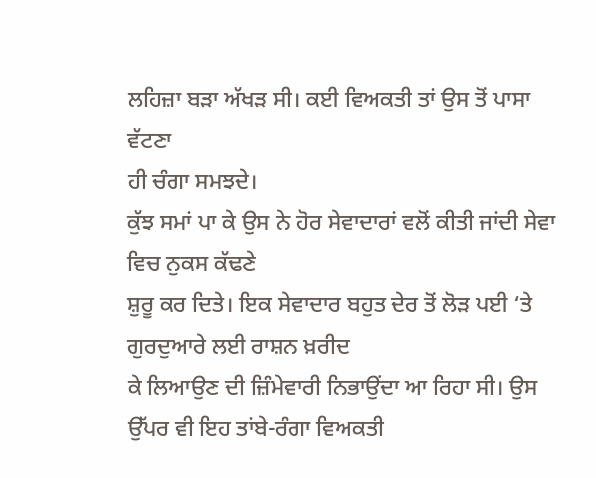ਲਹਿਜ਼ਾ ਬੜਾ ਅੱਖੜ ਸੀ। ਕਈ ਵਿਅਕਤੀ ਤਾਂ ਉਸ ਤੋਂ ਪਾਸਾ ਵੱਟਣਾ
ਹੀ ਚੰਗਾ ਸਮਝਦੇ।
ਕੁੱਝ ਸਮਾਂ ਪਾ ਕੇ ਉਸ ਨੇ ਹੋਰ ਸੇਵਾਦਾਰਾਂ ਵਲੋਂ ਕੀਤੀ ਜਾਂਦੀ ਸੇਵਾ ਵਿਚ ਨੁਕਸ ਕੱਢਣੇ
ਸ਼ੁਰੂ ਕਰ ਦਿਤੇ। ਇਕ ਸੇਵਾਦਾਰ ਬਹੁਤ ਦੇਰ ਤੋਂ ਲੋੜ ਪਈ ‘ਤੇ ਗੁਰਦੁਆਰੇ ਲਈ ਰਾਸ਼ਨ ਖ਼ਰੀਦ
ਕੇ ਲਿਆਉਣ ਦੀ ਜ਼ਿੰਮੇਵਾਰੀ ਨਿਭਾਉਂਦਾ ਆ ਰਿਹਾ ਸੀ। ਉਸ ਉੱਪਰ ਵੀ ਇਹ ਤਾਂਬੇ-ਰੰਗਾ ਵਿਅਕਤੀ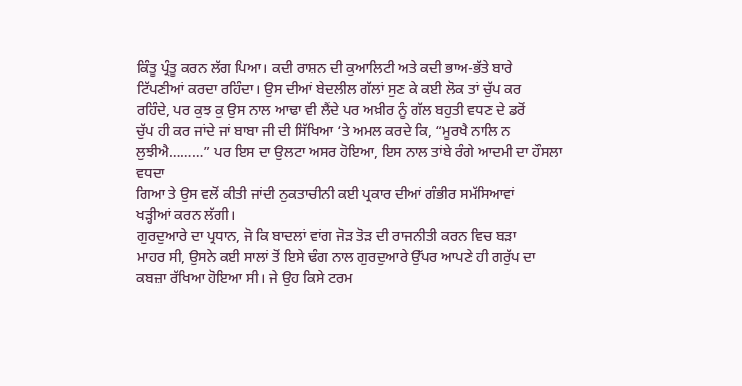ਕਿੰਤੂ ਪ੍ਰੰਤੂ ਕਰਨ ਲੱਗ ਪਿਆ। ਕਦੀ ਰਾਸ਼ਨ ਦੀ ਕੁਆਲਿਟੀ ਅਤੇ ਕਦੀ ਭਾਅ-ਭੱਤੇ ਬਾਰੇ
ਟਿੱਪਣੀਆਂ ਕਰਦਾ ਰਹਿੰਦਾ। ਉਸ ਦੀਆਂ ਬੇਦਲੀਲ ਗੱਲਾਂ ਸੁਣ ਕੇ ਕਈ ਲੋਕ ਤਾਂ ਚੁੱਪ ਕਰ
ਰਹਿੰਦੇ, ਪਰ ਕੁਝ ਕੁ ਉਸ ਨਾਲ ਆਢਾ ਵੀ ਲੈਂਦੇ ਪਰ ਅਖ਼ੀਰ ਨੂੰ ਗੱਲ ਬਹੁਤੀ ਵਧਣ ਦੇ ਡਰੋਂ
ਚੁੱਪ ਹੀ ਕਰ ਜਾਂਦੇ ਜਾਂ ਬਾਬਾ ਜੀ ਦੀ ਸਿੱਖਿਆ ‘ਤੇ ਅਮਲ ਕਰਦੇ ਕਿ, “ਮੂਰਖੈ ਨਾਲਿ ਨ
ਲੁਝੀਐ………” ਪਰ ਇਸ ਦਾ ਉਲਟਾ ਅਸਰ ਹੋਇਆ, ਇਸ ਨਾਲ ਤਾਂਬੇ ਰੰਗੇ ਆਦਮੀ ਦਾ ਹੌਸਲਾ ਵਧਦਾ
ਗਿਆ ਤੇ ਉਸ ਵਲੋਂ ਕੀਤੀ ਜਾਂਦੀ ਨੁਕਤਾਚੀਨੀ ਕਈ ਪ੍ਰਕਾਰ ਦੀਆਂ ਗੰਭੀਰ ਸਮੱਸਿਆਵਾਂ
ਖੜ੍ਹੀਆਂ ਕਰਨ ਲੱਗੀ।
ਗੁਰਦੁਆਰੇ ਦਾ ਪ੍ਰਧਾਨ, ਜੋ ਕਿ ਬਾਦਲਾਂ ਵਾਂਗ ਜੋੜ ਤੋੜ ਦੀ ਰਾਜਨੀਤੀ ਕਰਨ ਵਿਚ ਬੜਾ
ਮਾਹਰ ਸੀ, ਉਸਨੇ ਕਈ ਸਾਲਾਂ ਤੋਂ ਇਸੇ ਢੰਗ ਨਾਲ ਗੁਰਦੁਆਰੇ ਉੱਪਰ ਆਪਣੇ ਹੀ ਗਰੁੱਪ ਦਾ
ਕਬਜ਼ਾ ਰੱਖਿਆ ਹੋਇਆ ਸੀ। ਜੇ ਉਹ ਕਿਸੇ ਟਰਮ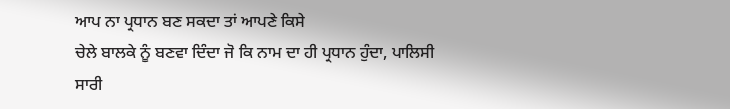ਆਪ ਨਾ ਪ੍ਰਧਾਨ ਬਣ ਸਕਦਾ ਤਾਂ ਆਪਣੇ ਕਿਸੇ
ਚੇਲੇ ਬਾਲਕੇ ਨੂੰ ਬਣਵਾ ਦਿੰਦਾ ਜੋ ਕਿ ਨਾਮ ਦਾ ਹੀ ਪ੍ਰਧਾਨ ਹੁੰਦਾ, ਪਾਲਿਸੀ ਸਾਰੀ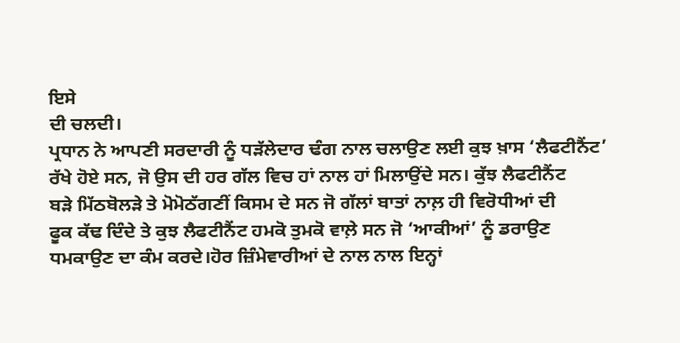ਇਸੇ
ਦੀ ਚਲਦੀ।
ਪ੍ਰਧਾਨ ਨੇ ਆਪਣੀ ਸਰਦਾਰੀ ਨੂੰ ਧੜੱਲੇਦਾਰ ਢੰਗ ਨਾਲ ਚਲਾਉਣ ਲਈ ਕੁਝ ਖ਼ਾਸ ‘ਲੈਫਟੀਨੈਂਟ’
ਰੱਖੇ ਹੋਏ ਸਨ, ਜੋ ਉਸ ਦੀ ਹਰ ਗੱਲ ਵਿਚ ਹਾਂ ਨਾਲ ਹਾਂ ਮਿਲਾਉਂਦੇ ਸਨ। ਕੁੱਝ ਲੈਫਟੀਨੈਂਟ
ਬੜੇ ਮਿੱਠਬੋਲੜੇ ਤੇ ਮੋਮੋਠੱਗਣੀਂ ਕਿਸਮ ਦੇ ਸਨ ਜੋ ਗੱਲਾਂ ਬਾਤਾਂ ਨਾਲ਼ ਹੀ ਵਿਰੋਧੀਆਂ ਦੀ
ਫੂਕ ਕੱਢ ਦਿੰਦੇ ਤੇ ਕੁਝ ਲੈਫਟੀਨੈਂਟ ਹਮਕੋ ਤੁਮਕੋ ਵਾਲ਼ੇ ਸਨ ਜੋ ‘ਆਕੀਆਂ’ ਨੂੰ ਡਰਾਉਣ
ਧਮਕਾਉਣ ਦਾ ਕੰਮ ਕਰਦੇ।ਹੋਰ ਜ਼ਿੰਮੇਵਾਰੀਆਂ ਦੇ ਨਾਲ ਨਾਲ ਇਨ੍ਹਾਂ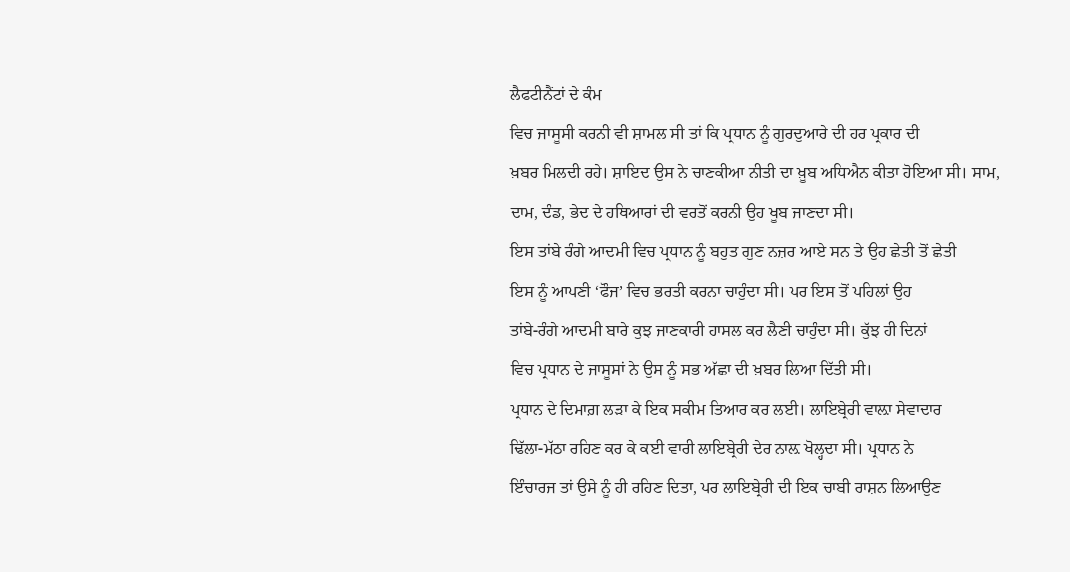ਲੈਫਟੀਨੈਂਟਾਂ ਦੇ ਕੰਮ
ਵਿਚ ਜਾਸੂਸੀ ਕਰਨੀ ਵੀ ਸ਼ਾਮਲ ਸੀ ਤਾਂ ਕਿ ਪ੍ਰਧਾਨ ਨੂੰ ਗੁਰਦੁਆਰੇ ਦੀ ਹਰ ਪ੍ਰਕਾਰ ਦੀ
ਖ਼ਬਰ ਮਿਲਦੀ ਰਹੇ। ਸ਼ਾਇਦ ਉਸ ਨੇ ਚਾਣਕੀਆ ਨੀਤੀ ਦਾ ਖ਼ੂਬ ਅਧਿਐਨ ਕੀਤਾ ਹੋਇਆ ਸੀ। ਸਾਮ,
ਦਾਮ, ਦੰਡ, ਭੇਦ ਦੇ ਹਥਿਆਰਾਂ ਦੀ ਵਰਤੋਂ ਕਰਨੀ ਉਹ ਖੂਬ ਜਾਣਦਾ ਸੀ।
ਇਸ ਤਾਂਬੇ ਰੰਗੇ ਆਦਮੀ ਵਿਚ ਪ੍ਰਧਾਨ ਨੂੰ ਬਹੁਤ ਗੁਣ ਨਜ਼ਰ ਆਏ ਸਨ ਤੇ ਉਹ ਛੇਤੀ ਤੋਂ ਛੇਤੀ
ਇਸ ਨੂੰ ਆਪਣੀ ‘ਫੌਜ’ ਵਿਚ ਭਰਤੀ ਕਰਨਾ ਚਾਹੁੰਦਾ ਸੀ। ਪਰ ਇਸ ਤੋਂ ਪਹਿਲਾਂ ਉਹ
ਤਾਂਬੇ-ਰੰਗੇ ਆਦਮੀ ਬਾਰੇ ਕੁਝ ਜਾਣਕਾਰੀ ਹਾਸਲ ਕਰ ਲੈਣੀ ਚਾਹੁੰਦਾ ਸੀ। ਕੁੱਝ ਹੀ ਦਿਨਾਂ
ਵਿਚ ਪ੍ਰਧਾਨ ਦੇ ਜਾਸੂਸਾਂ ਨੇ ਉਸ ਨੂੰ ਸਭ ਅੱਛਾ ਦੀ ਖ਼ਬਰ ਲਿਆ ਦਿੱਤੀ ਸੀ।
ਪ੍ਰਧਾਨ ਦੇ ਦਿਮਾਗ਼ ਲੜਾ ਕੇ ਇਕ ਸਕੀਮ ਤਿਆਰ ਕਰ ਲਈ। ਲਾਇਬ੍ਰੇਰੀ ਵਾਲ਼ਾ ਸੇਵਾਦਾਰ
ਢਿੱਲਾ-ਮੱਠਾ ਰਹਿਣ ਕਰ ਕੇ ਕਈ ਵਾਰੀ ਲਾਇਬ੍ਰੇਰੀ ਦੇਰ ਨਾਲ਼ ਖੋਲ੍ਹਦਾ ਸੀ। ਪ੍ਰਧਾਨ ਨੇ
ਇੰਚਾਰਜ ਤਾਂ ਉਸੇ ਨੂੰ ਹੀ ਰਹਿਣ ਦਿਤਾ, ਪਰ ਲਾਇਬ੍ਰੇਰੀ ਦੀ ਇਕ ਚਾਬੀ ਰਾਸ਼ਨ ਲਿਆਉਣ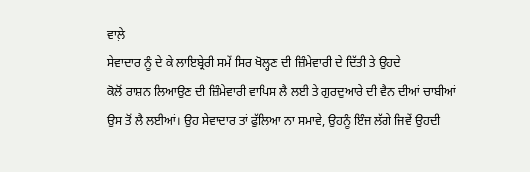ਵਾਲ਼ੇ
ਸੇਵਾਦਾਰ ਨੂੰ ਦੇ ਕੇ ਲਾਇਬ੍ਰੇਰੀ ਸਮੇਂ ਸਿਰ ਖੋਲ੍ਹਣ ਦੀ ਜ਼ਿੰਮੇਵਾਰੀ ਦੇ ਦਿੱਤੀ ਤੇ ਉਹਦੇ
ਕੋਲੋਂ ਰਾਸ਼ਨ ਲਿਆਉਣ ਦੀ ਜ਼ਿੰਮੇਵਾਰੀ ਵਾਪਿਸ ਲੈ ਲਈ ਤੇ ਗੁਰਦੁਆਰੇ ਦੀ ਵੈਨ ਦੀਆਂ ਚਾਬੀਆਂ
ਉਸ ਤੋਂ ਲੈ ਲਈਆਂ। ਉਹ ਸੇਵਾਦਾਰ ਤਾਂ ਫੁੱਲਿਆ ਨਾ ਸਮਾਵੇ, ਉਹਨੂੰ ਇੰਜ ਲੱਗੇ ਜਿਵੇਂ ਉਹਦੀ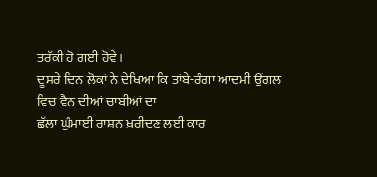ਤਰੱਕੀ ਹੋ ਗਈ ਹੋਵੇ।
ਦੂਸਰੇ ਦਿਨ ਲੋਕਾਂ ਨੇ ਦੇਖਿਆ ਕਿ ਤਾਂਬੇ-ਰੰਗਾ ਆਦਮੀ ਉਂਗਲ ਵਿਚ ਵੈਨ ਦੀਆਂ ਚਾਬੀਆਂ ਦਾ
ਛੱਲਾ ਘੁੰਮਾਈ ਰਾਸ਼ਨ ਖ਼ਰੀਦਣ ਲਈ ਕਾਰ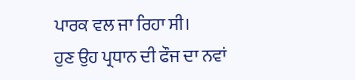ਪਾਰਕ ਵਲ ਜਾ ਰਿਹਾ ਸੀ।
ਹੁਣ ਉਹ ਪ੍ਰਧਾਨ ਦੀ ਫੌਜ ਦਾ ਨਵਾਂ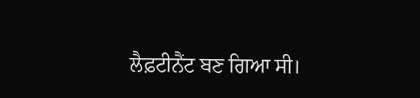ਲੈਫ਼ਟੀਨੈਂਟ ਬਣ ਗਿਆ ਸੀ।